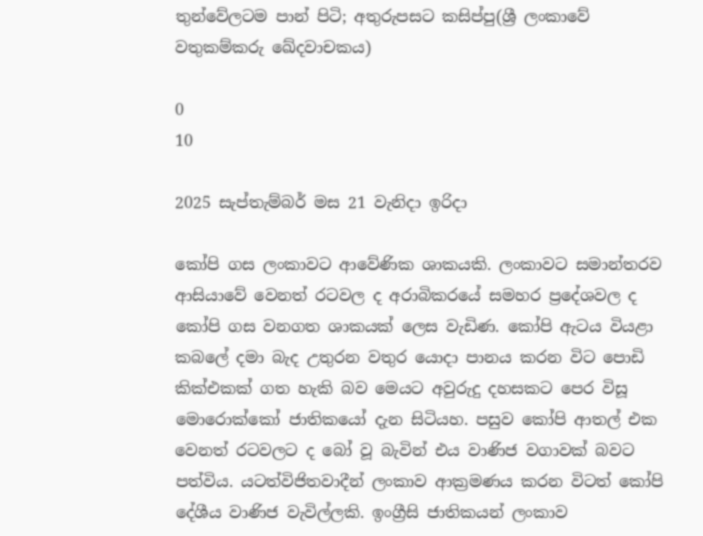තුන්වේලටම පාන් පිටි; අතුරුපසට කසිප්පු(ශ්‍රී ලංකාවේ වතුකම්කරු ඛේදවාචකය)

0
10

2025 සැප්තැම්බර් මස 21 වැනිදා ඉරිදා

කෝපි ගස ලංකාවට ආවේණික ශාකයකි. ලංකාවට සමාන්තරව ආසියාවේ වෙනත් රටවල ද අරාබිකරයේ සමහර ප්‍රදේශවල ද කෝපි ගස වනගත ශාකයක් ලෙස වැඩිණ. කෝපි ඇටය වියළා කබලේ දමා බැද උතුරන වතුර යොදා පානය කරන විට පොඩි කික්එකක් ගත හැකි බව මෙයට අවුරුදු දහසකට පෙර විසූ මොරොක්කෝ ජාතිකයෝ දැන සිටියහ. පසුව කෝපි ආතල් එක වෙනත් රටවලට ද බෝ වූ බැවින් එය වාණිජ වගාවක් බවට පත්විය. යටත්විජිතවාදීන් ලංකාව ආක්‍රමණය කරන විටත් කෝපි දේශීය වාණිජ වැවිල්ලකි. ඉංග්‍රීසි ජාතිකයන් ලංකාව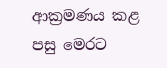ආක්‍රමණය කළ පසු මෙරට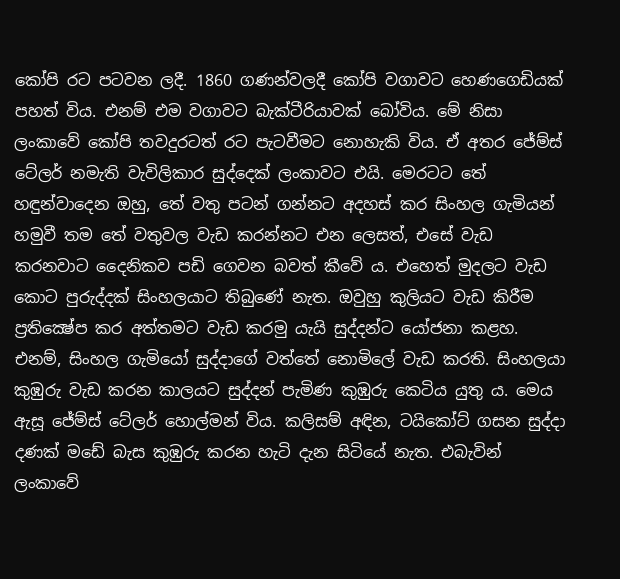කෝපි රට පටවන ලදී. 1860 ගණන්වලදී කෝපි වගාවට හෙණගෙඩියක් පහත් විය. එනම් එම වගාවට බැක්ටීරියාවක් බෝවිය. මේ නිසා ලංකාවේ කෝපි තවදුරටත් රට පැටවීමට නොහැකි විය. ඒ අතර ජේම්ස් ටේලර් නමැති වැවිලිකාර සුද්දෙක් ලංකාවට එයි. මෙරටට තේ හඳුන්වාදෙන ඔහු, තේ වතු පටන් ගන්නට අදහස් කර සිංහල ගැමියන් හමුවී තම තේ වතුවල වැඩ කරන්නට එන ලෙසත්, එසේ වැඩ කරනවාට දෛනිකව පඩි ගෙවන බවත් කීවේ ය. එහෙත් මුදලට වැඩ කොට පුරුද්දක් සිංහලයාට තිබුණේ නැත. ඔවුහු කුලියට වැඩ කිරීම ප්‍රතික්‍ෂේප කර අත්තමට වැඩ කරමු යැයි සුද්දන්ට යෝජනා කළහ.
එනම්, සිංහල ගැමියෝ සුද්දාගේ වත්තේ නොමිලේ වැඩ කරති. සිංහලයා කුඹුරු වැඩ කරන කාලයට සුද්දන් පැමිණ කුඹුරු කෙටිය යුතු ය. මෙය ඇසූ ජේම්ස් ටේලර් හොල්මන් විය. කලිසම් අඳින, ටයිකෝට් ගසන සුද්දා දණක් මඩේ බැස කුඹුරු කරන හැටි දැන සිටියේ නැත. එබැවින් ලංකාවේ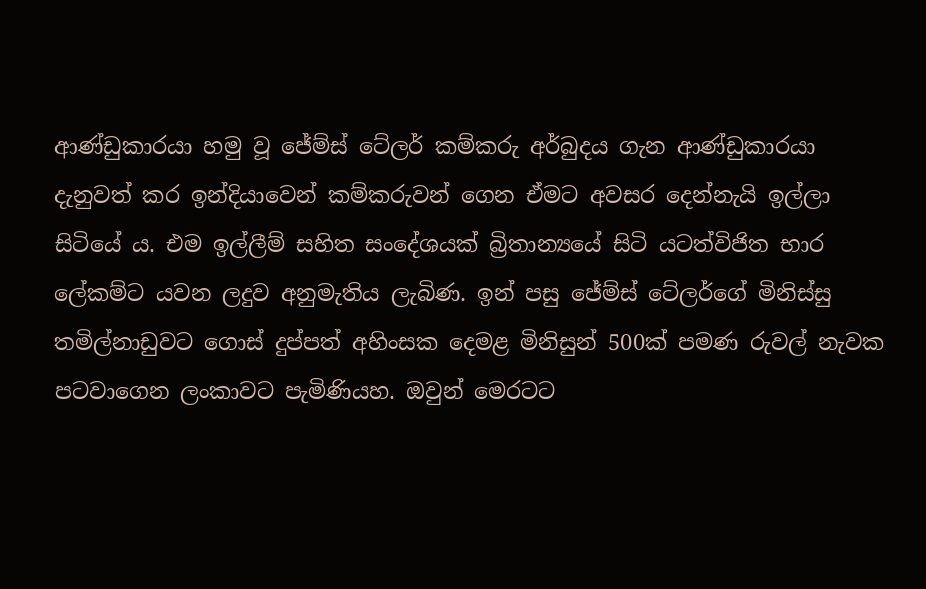ආණ්ඩුකාරයා හමු වූ ජේම්ස් ටේලර් කම්කරු අර්බුදය ගැන ආණ්ඩුකාරයා දැනුවත් කර ඉන්දියාවෙන් කම්කරුවන් ගෙන ඒමට අවසර දෙන්නැයි ඉල්ලා සිටියේ ය. එම ඉල්ලීම් සහිත සංදේශයක් බ්‍රිතාන්‍යයේ සිටි යටත්විජිත භාර ලේකම්ට යවන ලදුව අනුමැතිය ලැබිණ. ඉන් පසු ජේම්ස් ටේලර්ගේ මිනිස්සු තමිල්නාඩුවට ගොස් දුප්පත් අහිංසක දෙමළ මිනිසුන් 500ක් පමණ රුවල් නැවක පටවාගෙන ලංකාවට පැමිණියහ. ඔවුන් මෙරටට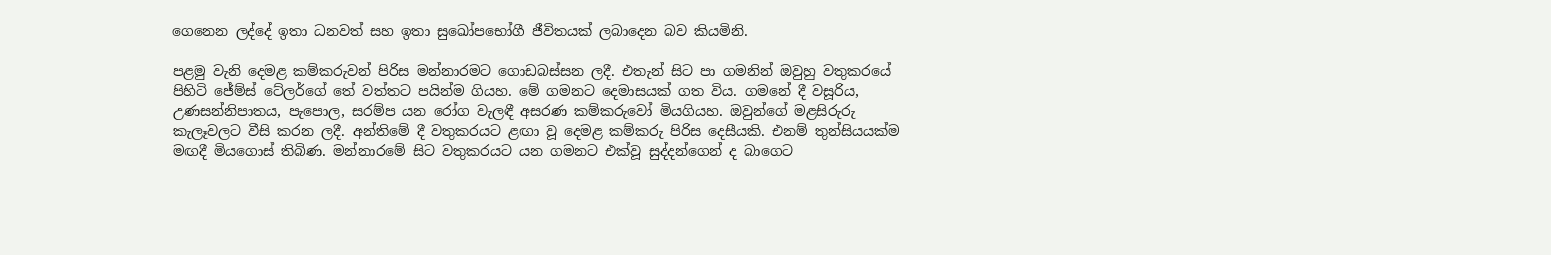ගෙනෙන ලද්දේ ඉතා ධනවත් සහ ඉතා සුඛෝපභෝගී ජීවිතයක් ලබාදෙන බව කියමිනි.

පළමු වැනි දෙමළ කම්කරුවන් පිරිස මන්නාරමට ගොඩබස්සන ලදී. එතැන් සිට පා ගමනින් ඔවුහු වතුකරයේ පිහිටි ජේම්ස් ටේලර්ගේ තේ වත්තට පයින්ම ගියහ. මේ ගමනට දෙමාසයක් ගත විය. ගමනේ දී වසූරිය, උණසන්නිපාතය, පැපොල, සරම්ප යන රෝග වැලඳී අසරණ කම්කරුවෝ මියගියහ. ඔවුන්ගේ මළසිරුරු කැලෑවලට වීසි කරන ලදී. අන්තිමේ දී වතුකරයට ළඟා වූ දෙමළ කම්කරු පිරිස දෙසීයකි. එනම් තුන්සියයක්ම මඟදී මියගොස් තිබිණ. මන්නාරමේ සිට වතුකරයට යන ගමනට එක්වූ සුද්දන්ගෙන් ද බාගෙට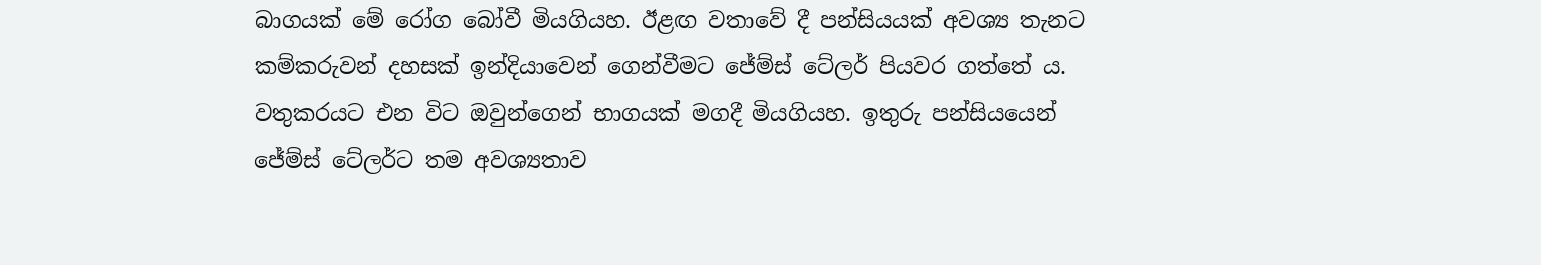බාගයක් මේ රෝග බෝවී මියගියහ. ඊළඟ වතාවේ දී පන්සියයක් අවශ්‍ය තැනට කම්කරුවන් දහසක් ඉන්දියාවෙන් ගෙන්වීමට ජේම්ස් ටේලර් පියවර ගත්තේ ය. වතුකරයට එන විට ඔවුන්ගෙන් භාගයක් මගදී මියගියහ. ඉතුරු පන්සියයෙන් ජේම්ස් ටේලර්ට තම අවශ්‍යතාව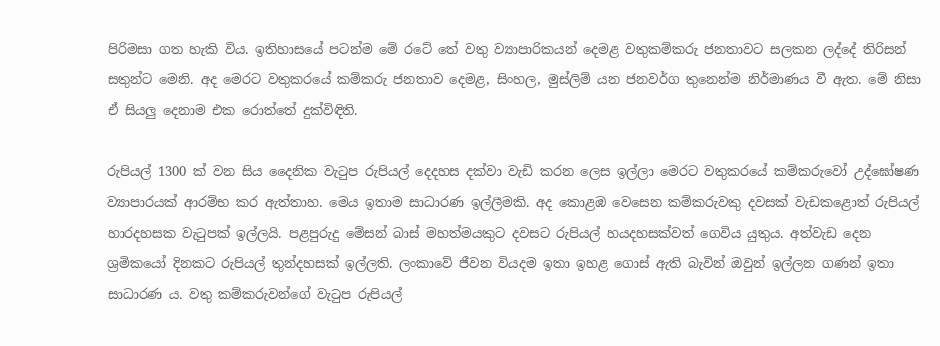පිරිමසා ගත හැකි විය. ඉතිහාසයේ පටන්ම මේ රටේ තේ වතු ව්‍යාපාරිකයන් දෙමළ වතුකම්කරු ජනතාවට සලකන ලද්දේ තිරිසන් සතුන්ට මෙනි. අද මෙරට වතුකරයේ කම්කරු ජනතාව දෙමළ, සිංහල, මුස්ලිම් යන ජනවර්ග තුනෙන්ම නිර්මාණය වී ඇත. මේ නිසා ඒ සියලු දෙනාම එක රොත්තේ දුක්විඳිති.

රුපියල් 1300 ක් වන සිය දෛනික වැටුප රුපියල් දෙදහස දක්වා වැඩි කරන ලෙස ඉල්ලා මෙරට වතුකරයේ කම්කරුවෝ උද්ඝෝෂණ ව්‍යාපාරයක් ආරම්භ කර ඇත්තාහ. මෙය ඉතාම සාධාරණ ඉල්ලීමකි. අද කොළඹ වෙසෙන කම්කරුවකු දවසක් වැඩකළොත් රුපියල් හාරදහසක වැටුපක් ඉල්ලයි. පළපුරුදු මේසන් බාස් මහත්මයකුට දවසට රුපියල් හයදහසක්වත් ගෙවිය යුතුය. අත්වැඩ දෙන ශ්‍රමිකයෝ දිනකට රුපියල් තුන්දහසක් ඉල්ලති. ලංකාවේ ජීවන වියදම ඉතා ඉහළ ගොස් ඇති බැවින් ඔවුන් ඉල්ලන ගණන් ඉතා සාධාරණ ය. වතු කම්කරුවන්ගේ වැටුප රුපියල්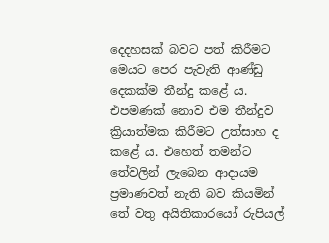දෙදහසක් බවට පත් කිරීමට මෙයට පෙර පැවැති ආණ්ඩු දෙකක්ම තීන්දු කළේ ය. එපමණක් නොව එම තීන්දුව ක්‍රියාත්මක කිරීමට උත්සාහ ද කළේ ය. එහෙත් තමන්ට තේවලින් ලැබෙන ආදායම ප්‍රමාණවත් නැති බව කියමින් තේ වතු අයිතිකාරයෝ රුපියල්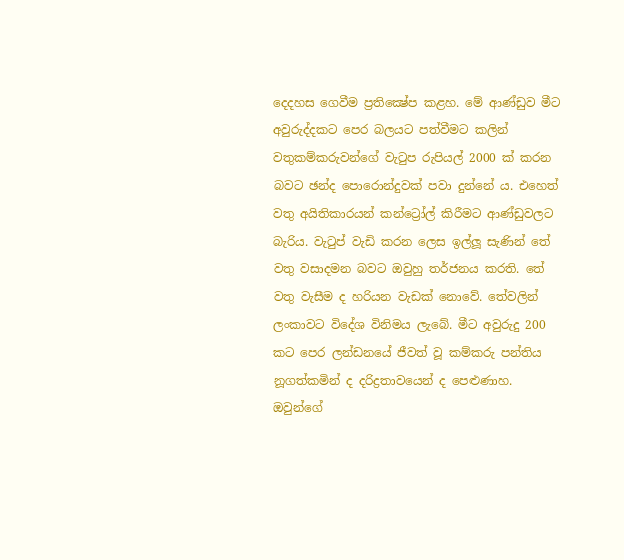දෙදහස ගෙවීම ප්‍රතික්‍ෂේප කළහ. මේ ආණ්ඩුව මීට අවුරුද්දකට පෙර බලයට පත්වීමට කලින් වතුකම්කරුවන්ගේ වැටුප රුපියල් 2000 ක් කරන බවට ඡන්ද පොරොන්දුවක් පවා දුන්නේ ය. එහෙත් වතු අයිතිකාරයන් කන්ට්‍රෝල් කිරීමට ආණ්ඩුවලට බැරිය. වැටුප් වැඩි කරන ලෙස ඉල්ලූ සැණින් තේ වතු වසාදමන බවට ඔවුහු තර්ජනය කරති. තේ වතු වැසීම ද හරියන වැඩක් නොවේ. තේවලින් ලංකාවට විදේශ විනිමය ලැබේ. මීට අවුරුදු 200 කට පෙර ලන්ඩනයේ ජීවත් වූ කම්කරු පන්තිය නූගත්කමින් ද දරිද්‍රතාවයෙන් ද පෙළුණාහ. ඔවුන්ගේ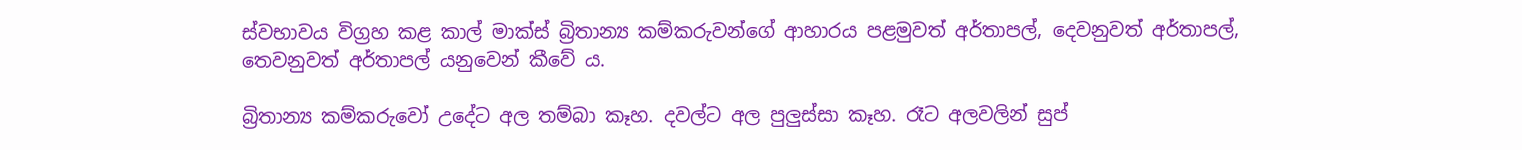ස්වභාවය විග්‍රහ කළ කාල් මාක්ස් බ්‍රිතාන්‍ය කම්කරුවන්ගේ ආහාරය පළමුවත් අර්තාපල්, දෙවනුවත් අර්තාපල්, තෙවනුවත් අර්තාපල් යනුවෙන් කීවේ ය.

බ්‍රිතාන්‍ය කම්කරුවෝ උදේට අල තම්බා කෑහ. දවල්ට අල පුලුස්සා කෑහ. රෑට අලවලින් සුප්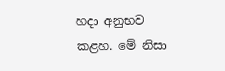හදා අනුභව කළහ. මේ නිසා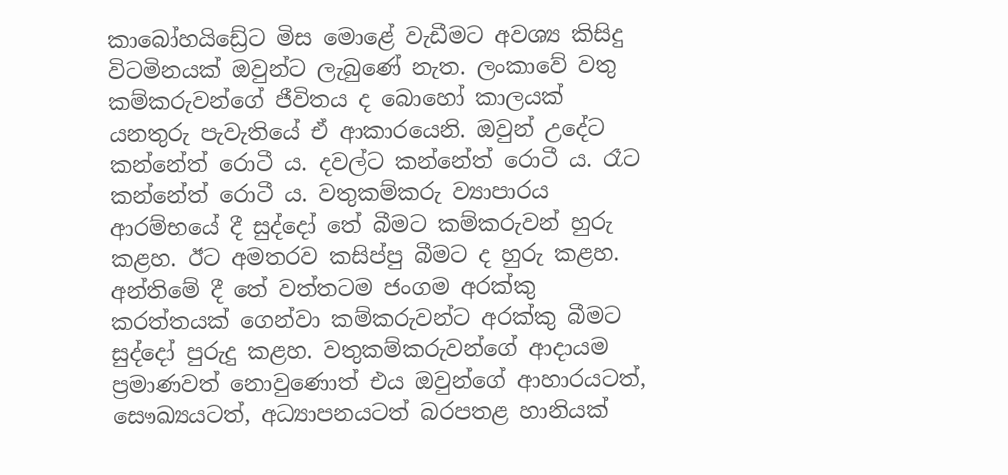කාබෝහයිඩ්‍රේට මිස මොළේ වැඩීමට අවශ්‍ය කිසිදු විටමිනයක් ඔවුන්ට ලැබුණේ නැත. ලංකාවේ වතු කම්කරුවන්ගේ ජීවිතය ද බොහෝ කාලයක් යනතුරු පැවැතියේ ඒ ආකාරයෙනි. ඔවුන් උදේට කන්නේත් රොටී ය. දවල්ට කන්නේත් රොටී ය. රෑට කන්නේත් රොටී ය. වතුකම්කරු ව්‍යාපාරය ආරම්භයේ දී සුද්දෝ තේ බීමට කම්කරුවන් හුරු කළහ. ඊට අමතරව කසිප්පු බීමට ද හුරු කළහ. අන්තිමේ දී තේ වත්තටම ජංගම අරක්කු කරත්තයක් ගෙන්වා කම්කරුවන්ට අරක්කු බීමට සුද්දෝ පුරුදු කළහ. වතුකම්කරුවන්ගේ ආදායම ප්‍රමාණවත් නොවුණොත් එය ඔවුන්ගේ ආහාරයටත්, සෞඛ්‍යයටත්, අධ්‍යාපනයටත් බරපතළ හානියක්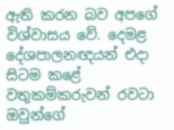ඇති කරන බව අපගේ විශ්වාසය වේ. දෙමළ දේශපාලනඥයන් එදා සිටම කළේ වතුකම්කරුවන් රවටා ඔවුන්ගේ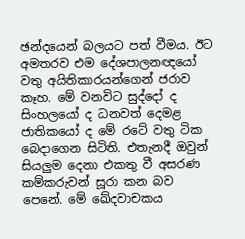ඡන්දයෙන් බලයට පත් වීමය. ඊට අමතරව එම දේශපාලනඥයෝ වතු අයිතිකාරයන්ගෙන් ජරාව කෑහ. මේ වනවිට සුද්දෝ ද සිංහලයෝ ද ධනවත් දෙමළ ජාතිකයෝ ද මේ රටේ වතු ටික බෙදාගෙන සිටිති. එතැනදී ඔවුන් සියලුම දෙනා එකතු වී අසරණ කම්කරුවන් සූරා කන බව පෙනේ. මේ ඛේදවාචකය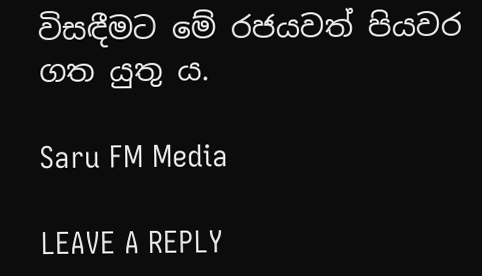විසඳීමට මේ රජයවත් පියවර ගත යුතු ය.

Saru FM Media

LEAVE A REPLY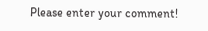Please enter your comment!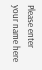Please enter your name here